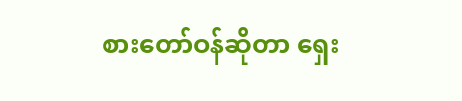စားတော်ဝန်ဆိုတာ ရှေး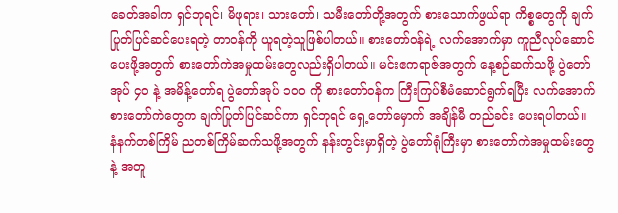ခေတ်အခါက ရှင်ဘုရင်၊ မိဖုရား၊ သားတော်၊ သမီးတော်တို့အတွက် စားသောက်ဖွယ်ရာ ကိစ္စတွေကို ချက်ပြုတ်ပြင်ဆင်ပေးရတဲ့ တာဝန်ကို ယူရတဲ့သူဖြစ်ပါတယ်။ စားတော်ဝန်ရဲ့ လက်အောက်မှာ ကူညီလုပ်ဆောင်ပေးဖို့အတွက် စားတော်ကဲအမှုထမ်းတွေလည်းရှိပါတယ်။ မင်းဧကရာဇ်အတွက် နေ့စဉ်ဆက်သဖို့ ပွဲတော်အုပ် ၄၀ နဲ့ အမိန့်တော်ရ ပွဲတော်အုပ် ၁၀၀ ကို စားတော်ဝန်က ကြီးကြပ်စီမံဆောင်ရွက်ရပြီး လက်အောက် စားတော်ကဲတွေက ချက်ပြုတ်ပြင်ဆင်ကာ ရှင်ဘုရင် ရှေ့တော်မှောက် အချိန်မီ တည်ခင်း ပေးရပါတယ်။ နံနက်တစ်ကြိမ် ညတစ်ကြိမ်ဆက်သဖို့အတွက် နန်းတွင်းမှာရှိတဲ့ ပွဲတော်ရုံကြီးမှာ စားတော်ကဲအမှုထမ်းတွေနဲ့ အတူ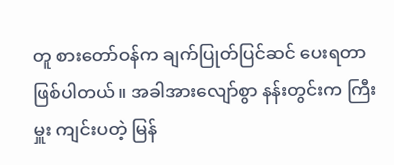တူ စားတော်ဝန်က ချက်ပြုတ်ပြင်ဆင် ပေးရတာဖြစ်ပါတယ်။ အခါအားလျော်စွာ နန်းတွင်းက ကြီးမှူး ကျင်းပတဲ့ မြန်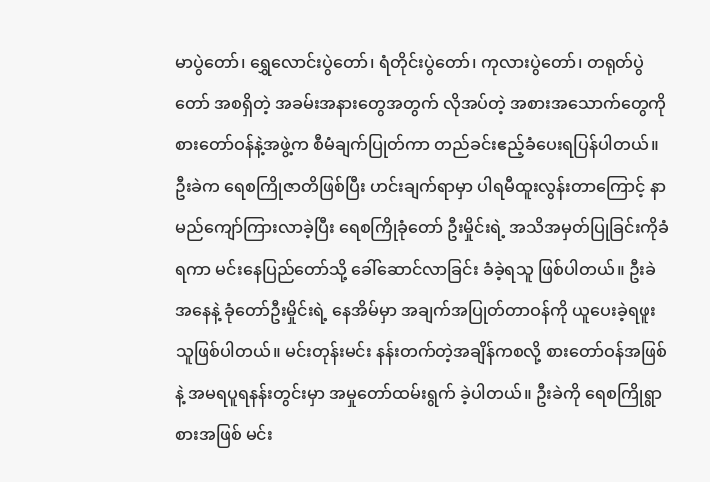မာပွဲတော်၊ ရွှေလောင်းပွဲတော်၊ ရံတိုင်းပွဲတော်၊ ကုလားပွဲတော်၊ တရုတ်ပွဲတော် အစရှိတဲ့ အခမ်းအနားတွေအတွက် လိုအပ်တဲ့ အစားအသောက်တွေကို စားတော်ဝန်နဲ့အဖွဲ့က စီမံချက်ပြုတ်ကာ တည်ခင်းဧည့်ခံပေးရပြန်ပါတယ်။
ဦးခဲက ရေစကြိုဇာတိဖြစ်ပြီး ဟင်းချက်ရာမှာ ပါရမီထူးလွန်းတာကြောင့် နာမည်ကျော်ကြားလာခဲ့ပြီး ရေစကြိုခုံတော် ဦးမှိုင်းရဲ့ အသိအမှတ်ပြုခြင်းကိုခံရကာ မင်းနေပြည်တော်သို့ ခေါ်ဆောင်လာခြင်း ခံခဲ့ရသူ ဖြစ်ပါတယ်။ ဦးခဲအနေနဲ့ ခုံတော်ဦးမှိုင်းရဲ့ နေအိမ်မှာ အချက်အပြုတ်တာဝန်ကို ယူပေးခဲ့ရဖူးသူဖြစ်ပါတယ်။ မင်းတုန်းမင်း နန်းတက်တဲ့အချိန်ကစလို့ စားတော်ဝန်အဖြစ်နဲ့ အမရပူရနန်းတွင်းမှာ အမှုတော်ထမ်းရွက် ခဲ့ပါတယ်။ ဦးခဲကို ရေစကြိုရွာစားအဖြစ် မင်း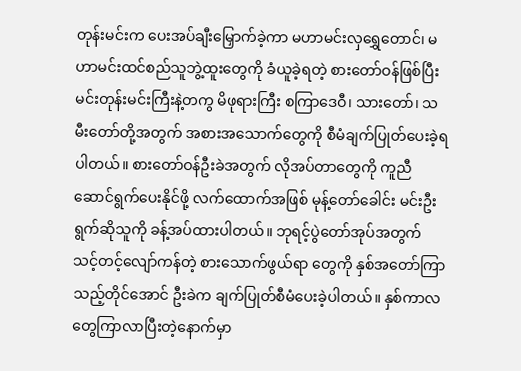တုန်းမင်းက ပေးအပ်ချီးမြှောက်ခဲ့ကာ မဟာမင်းလှရွှေတောင်၊ မဟာမင်းထင်စည်သူဘွဲ့ထူးတွေကို ခံယူခဲ့ရတဲ့ စားတော်ဝန်ဖြစ်ပြီး မင်းတုန်းမင်းကြီးနဲ့တကွ မိဖုရားကြီး စကြာဒေဝီ၊ သားတော်၊ သမီးတော်တို့အတွက် အစားအသောက်တွေကို စီမံချက်ပြုတ်ပေးခဲ့ရပါတယ်။ စားတော်ဝန်ဦးခဲအတွက် လိုအပ်တာတွေကို ကူညီဆောင်ရွက်ပေးနိုင်ဖို့ လက်ထောက်အဖြစ် မုန့်တော်ခေါင်း မင်းဦးရွက်ဆိုသူကို ခန့်အပ်ထားပါတယ်။ ဘုရင့်ပွဲတော်အုပ်အတွက် သင့်တင့်လျော်ကန်တဲ့ စားသောက်ဖွယ်ရာ တွေကို နှစ်အတော်ကြာသည့်တိုင်အောင် ဦးခဲက ချက်ပြုတ်စီမံပေးခဲ့ပါတယ်။ နှစ်ကာလတွေကြာလာပြီးတဲ့နောက်မှာ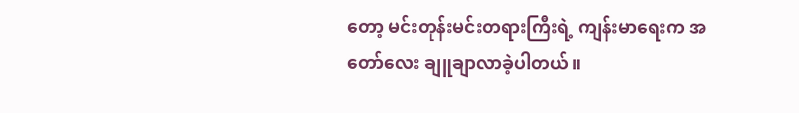တော့ မင်းတုန်းမင်းတရားကြီးရဲ့ ကျန်းမာရေးက အတော်လေး ချူချာလာခဲ့ပါတယ်။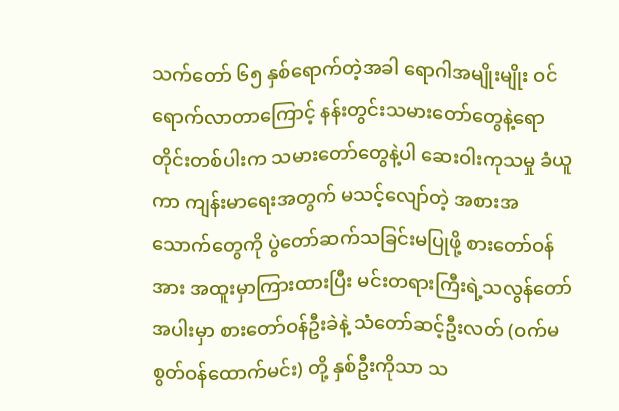သက်တော် ၆၅ နှစ်ရောက်တဲ့အခါ ရောဂါအမျိုးမျိုး ဝင်ရောက်လာတာကြောင့် နန်းတွင်းသမားတော်တွေနဲ့ရော တိုင်းတစ်ပါးက သမားတော်တွေနဲ့ပါ ဆေးဝါးကုသမှု ခံယူကာ ကျန်းမာရေးအတွက် မသင့်လျော်တဲ့ အစားအသောက်တွေကို ပွဲတော်ဆက်သခြင်းမပြုဖို့ စားတော်ဝန်အား အထူးမှာကြားထားပြီး မင်းတရားကြီးရဲ့သလွန်တော်အပါးမှာ စားတော်ဝန်ဦးခဲနဲ့ သံတော်ဆင့်ဦးလတ် (ဝက်မစွတ်ဝန်ထောက်မင်း) တို့ နှစ်ဦးကိုသာ သ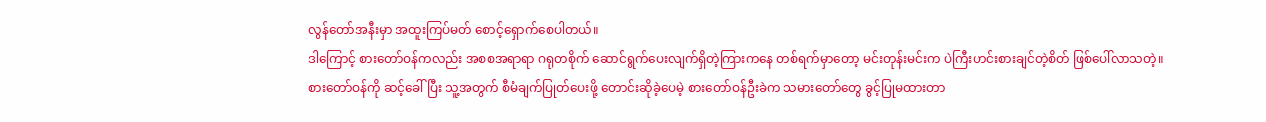လွန်တော်အနီးမှာ အထူးကြပ်မတ် စောင့်ရှောက်စေပါတယ်။
ဒါကြောင့် စားတော်ဝန်ကလည်း အစစအရာရာ ဂရုတစိုက် ဆောင်ရွက်ပေးလျက်ရှိတဲ့ကြားကနေ တစ်ရက်မှာတော့ မင်းတုန်းမင်းက ပဲကြီးဟင်းစားချင်တဲ့စိတ် ဖြစ်ပေါ်လာသတဲ့။ စားတော်ဝန်ကို ဆင့်ခေါ်ပြီး သူ့အတွက် စီမံချက်ပြုတ်ပေးဖို့ တောင်းဆိုခဲ့ပေမဲ့ စားတော်ဝန်ဦးခဲက သမားတော်တွေ ခွင့်ပြုမထားတာ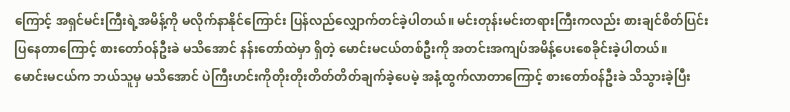ကြောင့် အရှင်မင်းကြီးရဲ့အမိန့်ကို မလိုက်နာနိုင်ကြောင်း ပြန်လည်လျှောက်တင်ခဲ့ပါတယ်။ မင်းတုန်းမင်းတရားကြီးကလည်း စားချင်စိတ်ပြင်းပြနေတာကြောင့် စားတော်ဝန်ဦးခဲ မသိအောင် နန်းတော်ထဲမှာ ရှိတဲ့ မောင်းမငယ်တစ်ဦးကို အတင်းအကျပ်အမိန့်ပေးစေခိုင်းခဲ့ပါတယ်။
မောင်းမငယ်က ဘယ်သူမှ မသိအောင် ပဲကြီးဟင်းကိုတိုးတိုးတိတ်တိတ်ချက်ခဲ့ပေမဲ့ အနံ့ထွက်လာတာကြောင့် စားတော်ဝန်ဦးခဲ သိသွားခဲ့ပြီး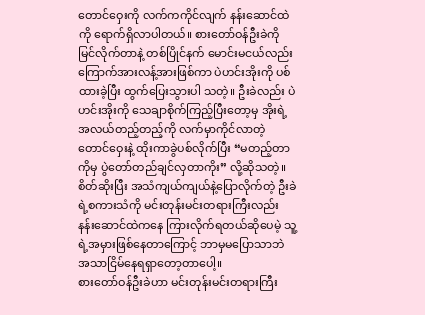တောင်ဝှေးကို လက်ကကိုင်လျက် နန်းဆောင်ထဲကို ရောက်ရှိလာပါတယ်။ စားတော်ဝန်ဦးခဲကို မြင်လိုက်တာနဲ့ တစ်ပြိုင်နက် မောင်းမငယ်လည်း ကြောက်အားလန့်အားဖြစ်ကာ ပဲဟင်းအိုးကို ပစ်ထားခဲ့ပြီး ထွက်ပြေးသွားပါ သတဲ့။ ဦးခဲလည်း ပဲဟင်းအိုးကို သေချာစိုက်ကြည့်ပြီးတော့မှ အိုးရဲ့အလယ်တည့်တည့်ကို လက်မှာကိုင်လာတဲ့ တောင်ဝှေးနဲ့ ထိုးကာခွဲပစ်လိုက်ပြီး “မတည့်တာကိုမှ ပွဲတော်တည်ချင်လှတာကိုး” လို့ဆိုသတဲ့။ စိတ်ဆိုးပြီး အသံကျယ်ကျယ်နဲ့ပြောလိုက်တဲ့ ဦးခဲရဲ့စကားသံကို မင်းတုန်းမင်းတရားကြီးလည်း နန်းဆောင်ထဲကနေ ကြားလိုက်ရတယ်ဆိုပေမဲ့ သူ့ရဲ့အမှားဖြစ်နေတာကြောင့် ဘာမှမပြောသာဘဲ အသာငြိမ်နေရရှာတော့တာပေါ့။
စားတော်ဝန်ဦးခဲဟာ မင်းတုန်းမင်းတရားကြီး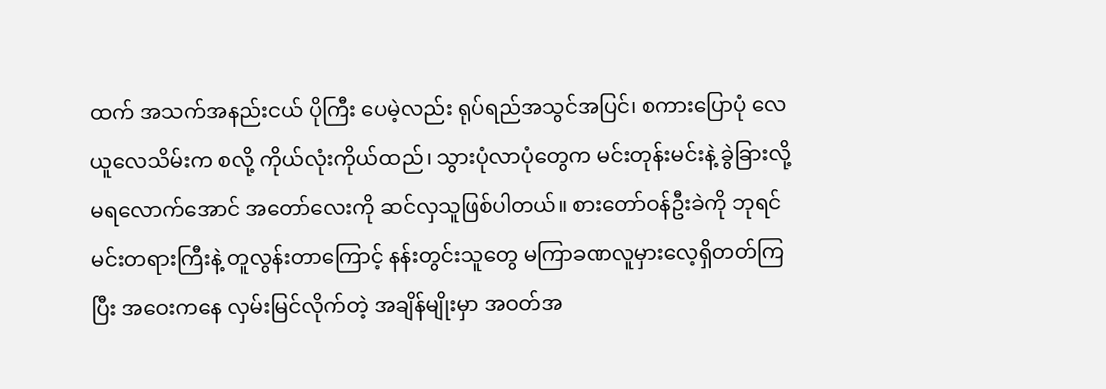ထက် အသက်အနည်းငယ် ပိုကြီး ပေမဲ့လည်း ရုပ်ရည်အသွင်အပြင်၊ စကားပြောပုံ လေယူလေသိမ်းက စလို့ ကိုယ်လုံးကိုယ်ထည်၊ သွားပုံလာပုံတွေက မင်းတုန်းမင်းနဲ့ ခွဲခြားလို့ မရလောက်အောင် အတော်လေးကို ဆင်လှသူဖြစ်ပါတယ်။ စားတော်ဝန်ဦးခဲကို ဘုရင်မင်းတရားကြီးနဲ့ တူလွန်းတာကြောင့် နန်းတွင်းသူတွေ မကြာခဏလူမှားလေ့ရှိတတ်ကြပြီး အဝေးကနေ လှမ်းမြင်လိုက်တဲ့ အချိန်မျိုးမှာ အဝတ်အ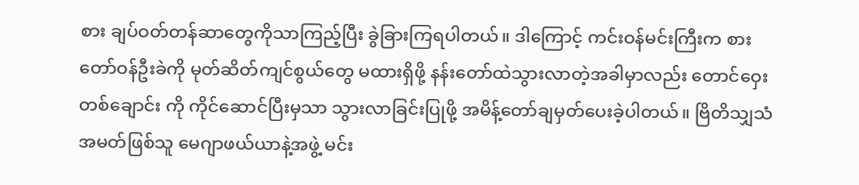စား ချပ်ဝတ်တန်ဆာတွေကိုသာကြည့်ပြီး ခွဲခြားကြရပါတယ်။ ဒါကြောင့် ကင်းဝန်မင်းကြီးက စားတော်ဝန်ဦးခဲကို မုတ်ဆိတ်ကျင်စွယ်တွေ မထားရှိဖို့ နန်းတော်ထဲသွားလာတဲ့အခါမှာလည်း တောင်ဝှေး တစ်ချောင်း ကို ကိုင်ဆောင်ပြီးမှသာ သွားလာခြင်းပြုဖို့ အမိန့်တော်ချမှတ်ပေးခဲ့ပါတယ်။ ဗြိတိသျှသံအမတ်ဖြစ်သူ မေဂျာဖယ်ယာနဲ့အဖွဲ့ မင်း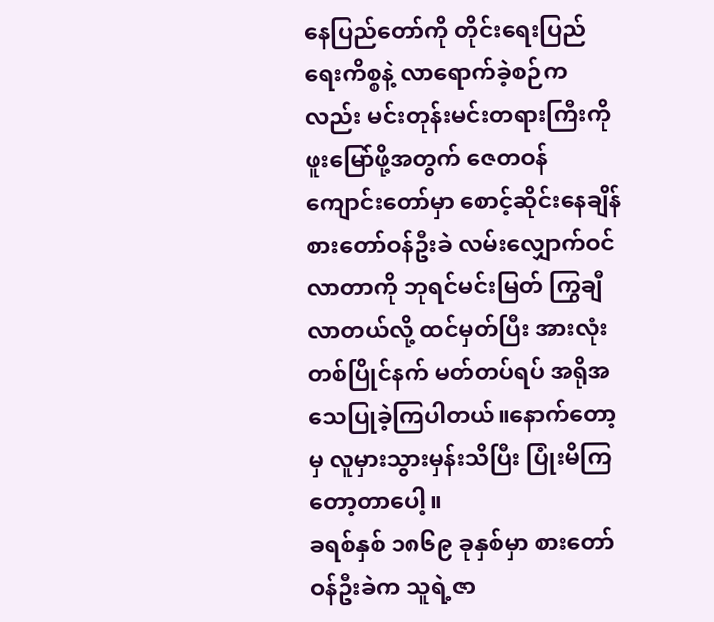နေပြည်တော်ကို တိုင်းရေးပြည်ရေးကိစ္စနဲ့ လာရောက်ခဲ့စဉ်ကလည်း မင်းတုန်းမင်းတရားကြီးကို ဖူးမြော်ဖို့အတွက် ဇေတဝန်ကျောင်းတော်မှာ စောင့်ဆိုင်းနေချိန် စားတော်ဝန်ဦးခဲ လမ်းလျှောက်ဝင်လာတာကို ဘုရင်မင်းမြတ် ကြွချီလာတယ်လို့ ထင်မှတ်ပြီး အားလုံး တစ်ပြိုင်နက် မတ်တပ်ရပ် အရိုအသေပြုခဲ့ကြပါတယ်။နောက်တော့မှ လူမှားသွားမှန်းသိပြီး ပြုံးမိကြတော့တာပေါ့။
ခရစ်နှစ် ၁၈၆၉ ခုနှစ်မှာ စားတော်ဝန်ဦးခဲက သူရဲ့ဇာ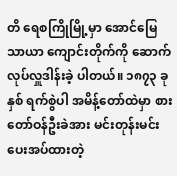တိ ရေစကြိုမြို့မှာ အောင်မြေသာယာ ကျောင်းတိုက်ကို ဆောက်လုပ်လှူဒါန်းခဲ့ ပါတယ်။ ၁၈၇၃ ခုနှစ် ရက်စွဲပါ အမိန့်တော်ထဲမှာ စားတော်ဝန်ဦးခဲအား မင်းတုန်းမင်း ပေးအပ်ထားတဲ့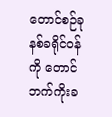တောင်စဉ်ခုနစ်ခရိုင်ဝန်ကို တောင်ဘက်ကိုးခ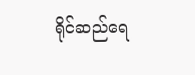ရိုင်ဆည်ရေ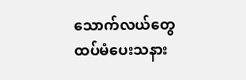သောက်လယ်တွေ ထပ်မံပေးသနား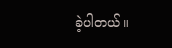ခဲ့ပါတယ်။